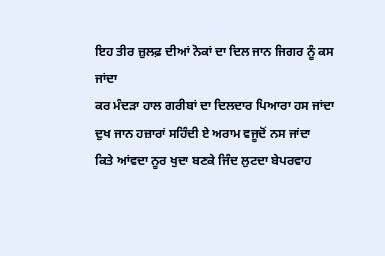ਇਹ ਤੀਰ ਜ਼ੁਲਫ਼ ਦੀਆਂ ਨੋਕਾਂ ਦਾ ਦਿਲ ਜਾਨ ਜਿਗਰ ਨੂੰ ਕਸ ਜਾਂਦਾ
ਕਰ ਮੰਦੜਾ ਹਾਲ ਗਰੀਬਾਂ ਦਾ ਦਿਲਦਾਰ ਪਿਆਰਾ ਹਸ ਜਾਂਦਾ
ਦੁਖ ਜਾਨ ਹਜ਼ਾਰਾਂ ਸਹਿੰਦੀ ਏ ਅਰਾਮ ਵਜੂਦੋਂ ਨਸ ਜਾਂਦਾ
ਕਿਤੇ ਆਂਵਦਾ ਨੂਰ ਖੁਦਾ ਬਣਕੇ ਜਿੰਦ ਲੁਟਦਾ ਬੇਪਰਵਾਹ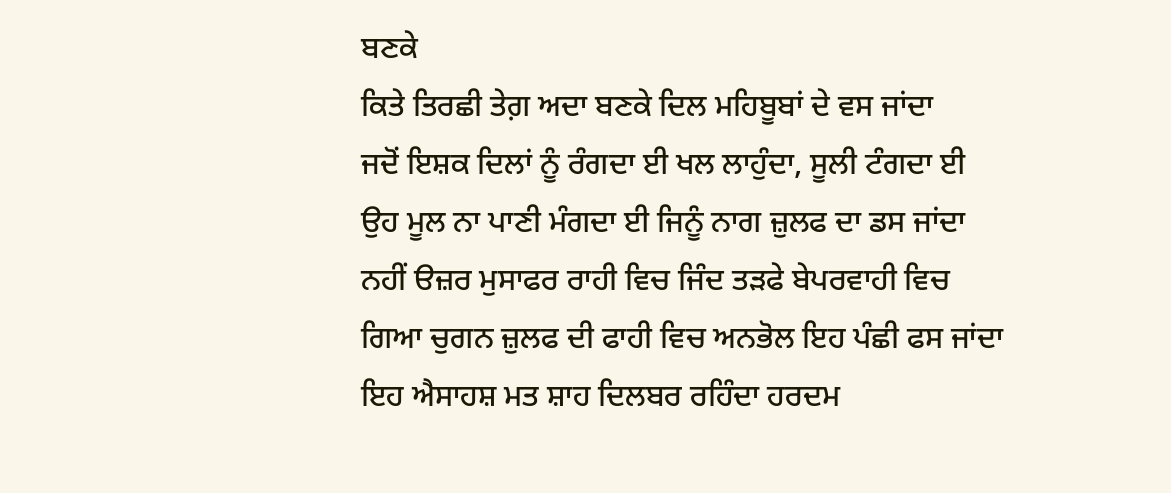ਬਣਕੇ
ਕਿਤੇ ਤਿਰਛੀ ਤੇਗ਼ ਅਦਾ ਬਣਕੇ ਦਿਲ ਮਹਿਬੂਬਾਂ ਦੇ ਵਸ ਜਾਂਦਾ
ਜਦੋਂ ਇਸ਼ਕ ਦਿਲਾਂ ਨੂੰ ਰੰਗਦਾ ਈ ਖਲ ਲਾਹੁੰਦਾ, ਸੂਲੀ ਟੰਗਦਾ ਈ
ਉਹ ਮੂਲ ਨਾ ਪਾਣੀ ਮੰਗਦਾ ਈ ਜਿਨੂੰ ਨਾਗ ਜ਼ੁਲਫ ਦਾ ਡਸ ਜਾਂਦਾ
ਨਹੀਂ ੳਜ਼ਰ ਮੁਸਾਫਰ ਰਾਹੀ ਵਿਚ ਜਿੰਦ ਤੜਫੇ ਬੇਪਰਵਾਹੀ ਵਿਚ
ਗਿਆ ਚੁਗਨ ਜ਼ੁਲਫ ਦੀ ਫਾਹੀ ਵਿਚ ਅਨਭੋਲ ਇਹ ਪੰਛੀ ਫਸ ਜਾਂਦਾ
ਇਹ ਐਸਾਹਸ਼ ਮਤ ਸ਼ਾਹ ਦਿਲਬਰ ਰਹਿੰਦਾ ਹਰਦਮ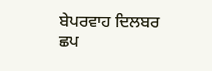ਬੇਪਰਵਾਹ ਦਿਲਬਰ
ਛਪ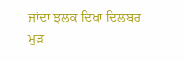ਜਾਂਦਾ ਝਲਕ ਦਿਖਾ ਦਿਲਬਰ ਮੁੜ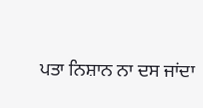ਪਤਾ ਨਿਸ਼ਾਨ ਨਾ ਦਸ ਜਾਂਦਾ